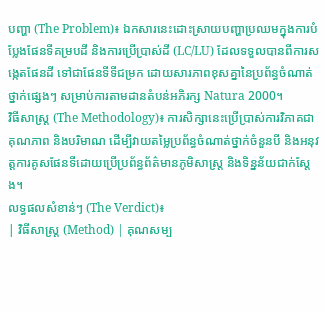បញ្ហា (The Problem)៖ ឯកសារនេះដោះស្រាយបញ្ហាប្រឈមក្នុងការបំប្លែងផែនទីគម្របដី និងការប្រើប្រាស់ដី (LC/LU) ដែលទទួលបានពីការសង្កេតផែនដី ទៅជាផែនទីទីជម្រក ដោយសារភាពខុសគ្នានៃប្រព័ន្ធចំណាត់ថ្នាក់ផ្សេងៗ សម្រាប់ការតាមដានតំបន់អភិរក្ស Natura 2000។
វិធីសាស្ត្រ (The Methodology)៖ ការសិក្សានេះប្រើប្រាស់ការវិភាគជាគុណភាព និងបរិមាណ ដើម្បីវាយតម្លៃប្រព័ន្ធចំណាត់ថ្នាក់ចំនួនបី និងអនុវត្តការគូសផែនទីដោយប្រើប្រព័ន្ធព័ត៌មានភូមិសាស្ត្រ និងទិន្នន័យជាក់ស្តែង។
លទ្ធផលសំខាន់ៗ (The Verdict)៖
| វិធីសាស្ត្រ (Method) | គុណសម្ប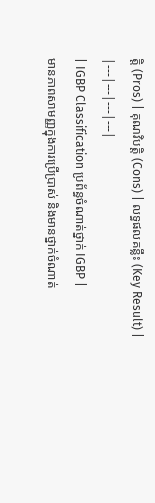ត្តិ (Pros) | គុណវិបត្តិ (Cons) | លទ្ធផលគន្លឹះ (Key Result) |
|---|---|---|---|
| IGBP Classification ប្រព័ន្ធចំណាត់ថ្នាក់ IGBP |
មានភាពសាមញ្ញក្នុងការប្រើប្រាស់ និងមានថ្នាក់ចំណាត់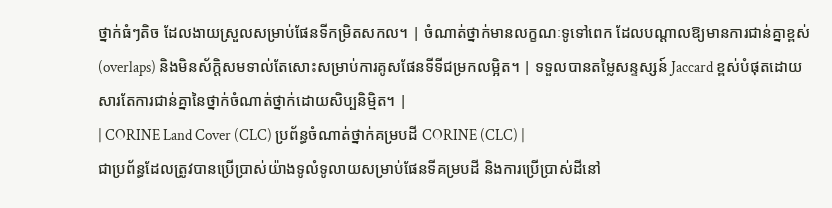ថ្នាក់ធំៗតិច ដែលងាយស្រួលសម្រាប់ផែនទីកម្រិតសកល។ | ចំណាត់ថ្នាក់មានលក្ខណៈទូទៅពេក ដែលបណ្តាលឱ្យមានការជាន់គ្នាខ្ពស់ (overlaps) និងមិនស័ក្តិសមទាល់តែសោះសម្រាប់ការគូសផែនទីទីជម្រកលម្អិត។ | ទទួលបានតម្លៃសន្ទស្សន៍ Jaccard ខ្ពស់បំផុតដោយសារតែការជាន់គ្នានៃថ្នាក់ចំណាត់ថ្នាក់ដោយសិប្បនិម្មិត។ |
| CORINE Land Cover (CLC) ប្រព័ន្ធចំណាត់ថ្នាក់គម្របដី CORINE (CLC) |
ជាប្រព័ន្ធដែលត្រូវបានប្រើប្រាស់យ៉ាងទូលំទូលាយសម្រាប់ផែនទីគម្របដី និងការប្រើប្រាស់ដីនៅ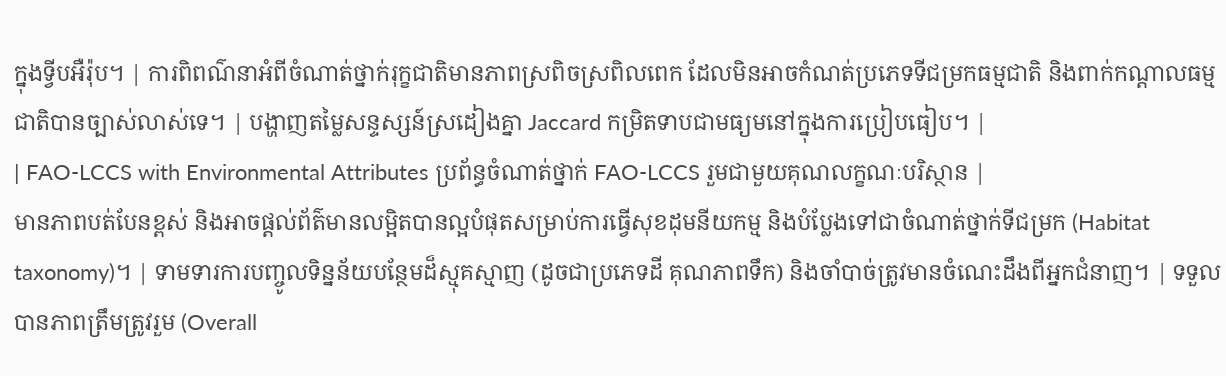ក្នុងទ្វីបអឺរ៉ុប។ | ការពិពណ៌នាអំពីចំណាត់ថ្នាក់រុក្ខជាតិមានភាពស្រពិចស្រពិលពេក ដែលមិនអាចកំណត់ប្រភេទទីជម្រកធម្មជាតិ និងពាក់កណ្តាលធម្មជាតិបានច្បាស់លាស់ទេ។ | បង្ហាញតម្លៃសន្ទស្សន៍ស្រដៀងគ្នា Jaccard កម្រិតទាបជាមធ្យមនៅក្នុងការប្រៀបធៀប។ |
| FAO-LCCS with Environmental Attributes ប្រព័ន្ធចំណាត់ថ្នាក់ FAO-LCCS រួមជាមួយគុណលក្ខណៈបរិស្ថាន |
មានភាពបត់បែនខ្ពស់ និងអាចផ្តល់ព័ត៌មានលម្អិតបានល្អបំផុតសម្រាប់ការធ្វើសុខដុមនីយកម្ម និងបំប្លែងទៅជាចំណាត់ថ្នាក់ទីជម្រក (Habitat taxonomy)។ | ទាមទារការបញ្ចូលទិន្នន័យបន្ថែមដ៏ស្មុគស្មាញ (ដូចជាប្រភេទដី គុណភាពទឹក) និងចាំបាច់ត្រូវមានចំណេះដឹងពីអ្នកជំនាញ។ | ទទួលបានភាពត្រឹមត្រូវរួម (Overall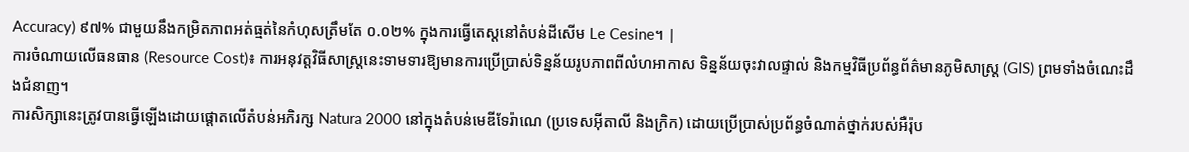Accuracy) ៩៧% ជាមួយនឹងកម្រិតភាពអត់ធ្មត់នៃកំហុសត្រឹមតែ ០.០២% ក្នុងការធ្វើតេស្តនៅតំបន់ដីសើម Le Cesine។ |
ការចំណាយលើធនធាន (Resource Cost)៖ ការអនុវត្តវិធីសាស្ត្រនេះទាមទារឱ្យមានការប្រើប្រាស់ទិន្នន័យរូបភាពពីលំហអាកាស ទិន្នន័យចុះវាលផ្ទាល់ និងកម្មវិធីប្រព័ន្ធព័ត៌មានភូមិសាស្ត្រ (GIS) ព្រមទាំងចំណេះដឹងជំនាញ។
ការសិក្សានេះត្រូវបានធ្វើឡើងដោយផ្តោតលើតំបន់អភិរក្ស Natura 2000 នៅក្នុងតំបន់មេឌីទែរ៉ាណេ (ប្រទេសអ៊ីតាលី និងក្រិក) ដោយប្រើប្រាស់ប្រព័ន្ធចំណាត់ថ្នាក់របស់អឺរ៉ុប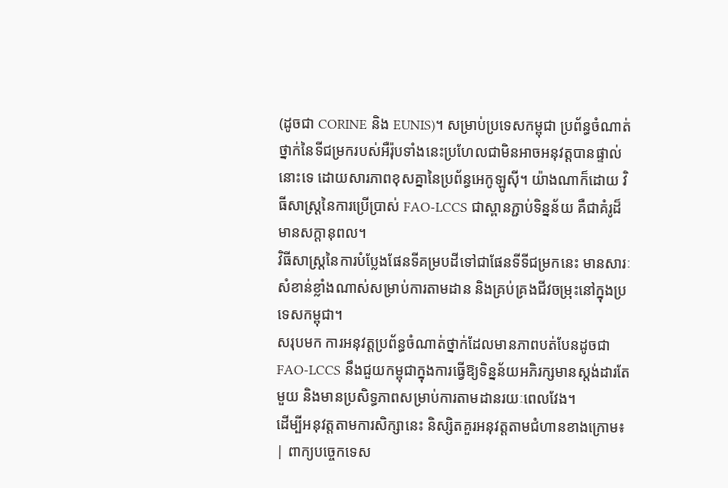(ដូចជា CORINE និង EUNIS)។ សម្រាប់ប្រទេសកម្ពុជា ប្រព័ន្ធចំណាត់ថ្នាក់នៃទីជម្រករបស់អឺរ៉ុបទាំងនេះប្រហែលជាមិនអាចអនុវត្តបានផ្ទាល់នោះទេ ដោយសារភាពខុសគ្នានៃប្រព័ន្ធអេកូឡូស៊ី។ យ៉ាងណាក៏ដោយ វិធីសាស្ត្រនៃការប្រើប្រាស់ FAO-LCCS ជាស្ពានភ្ជាប់ទិន្នន័យ គឺជាគំរូដ៏មានសក្តានុពល។
វិធីសាស្ត្រនៃការបំប្លែងផែនទីគម្របដីទៅជាផែនទីទីជម្រកនេះ មានសារៈសំខាន់ខ្លាំងណាស់សម្រាប់ការតាមដាន និងគ្រប់គ្រងជីវចម្រុះនៅក្នុងប្រទេសកម្ពុជា។
សរុបមក ការអនុវត្តប្រព័ន្ធចំណាត់ថ្នាក់ដែលមានភាពបត់បែនដូចជា FAO-LCCS នឹងជួយកម្ពុជាក្នុងការធ្វើឱ្យទិន្នន័យអភិរក្សមានស្តង់ដារតែមួយ និងមានប្រសិទ្ធភាពសម្រាប់ការតាមដានរយៈពេលវែង។
ដើម្បីអនុវត្តតាមការសិក្សានេះ និស្សិតគួរអនុវត្តតាមជំហានខាងក្រោម៖
| ពាក្យបច្ចេកទេស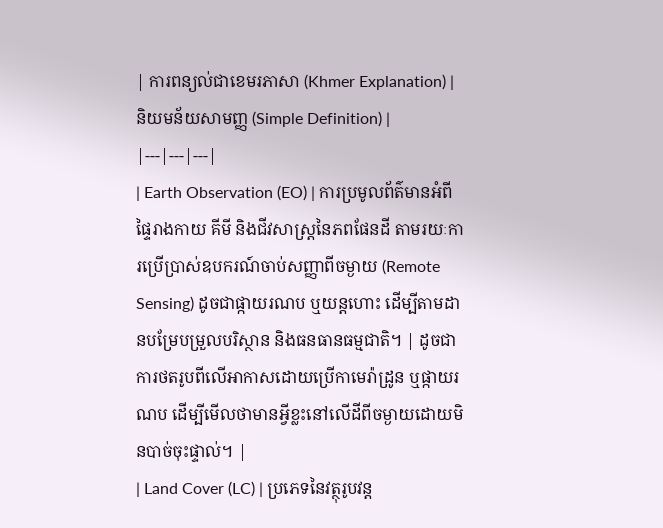| ការពន្យល់ជាខេមរភាសា (Khmer Explanation) | និយមន័យសាមញ្ញ (Simple Definition) |
|---|---|---|
| Earth Observation (EO) | ការប្រមូលព័ត៌មានអំពីផ្ទៃរាងកាយ គីមី និងជីវសាស្រ្តនៃភពផែនដី តាមរយៈការប្រើប្រាស់ឧបករណ៍ចាប់សញ្ញាពីចម្ងាយ (Remote Sensing) ដូចជាផ្កាយរណប ឬយន្តហោះ ដើម្បីតាមដានបម្រែបម្រួលបរិស្ថាន និងធនធានធម្មជាតិ។ | ដូចជាការថតរូបពីលើអាកាសដោយប្រើកាមេរ៉ាដ្រូន ឬផ្កាយរណប ដើម្បីមើលថាមានអ្វីខ្លះនៅលើដីពីចម្ងាយដោយមិនបាច់ចុះផ្ទាល់។ |
| Land Cover (LC) | ប្រភេទនៃវត្ថុរូបវន្ត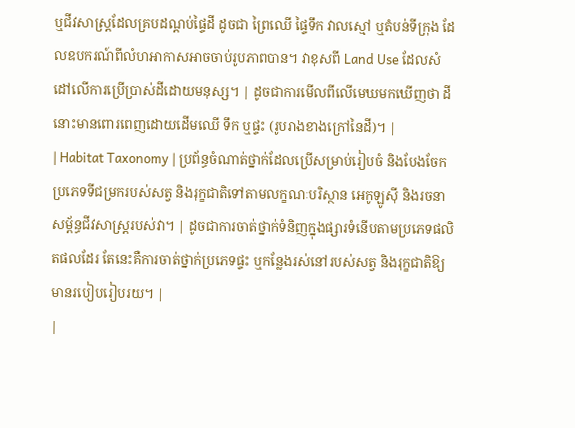ឬជីវសាស្ត្រដែលគ្របដណ្តប់ផ្ទៃដី ដូចជា ព្រៃឈើ ផ្ទៃទឹក វាលស្មៅ ឬតំបន់ទីក្រុង ដែលឧបករណ៍ពីលំហអាកាសអាចចាប់រូបភាពបាន។ វាខុសពី Land Use ដែលសំដៅលើការប្រើប្រាស់ដីដោយមនុស្ស។ | ដូចជាការមើលពីលើមេឃមកឃើញថា ដីនោះមានពោរពេញដោយដើមឈើ ទឹក ឬផ្ទះ (រូបរាងខាងក្រៅនៃដី)។ |
| Habitat Taxonomy | ប្រព័ន្ធចំណាត់ថ្នាក់ដែលប្រើសម្រាប់រៀបចំ និងបែងចែកប្រភេទទីជម្រករបស់សត្វ និងរុក្ខជាតិទៅតាមលក្ខណៈបរិស្ថាន អេកូឡូស៊ី និងរចនាសម្ព័ន្ធជីវសាស្ត្ររបស់វា។ | ដូចជាការចាត់ថ្នាក់ទំនិញក្នុងផ្សារទំនើបតាមប្រភេទផលិតផលដែរ តែនេះគឺការចាត់ថ្នាក់ប្រភេទផ្ទះ ឬកន្លែងរស់នៅរបស់សត្វ និងរុក្ខជាតិឱ្យមានរបៀបរៀបរយ។ |
|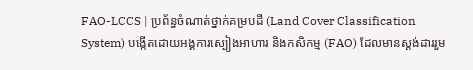FAO-LCCS | ប្រព័ន្ធចំណាត់ថ្នាក់គម្របដី (Land Cover Classification System) បង្កើតដោយអង្គការស្បៀងអាហារ និងកសិកម្ម (FAO) ដែលមានស្តង់ដាររួម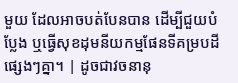មួយ ដែលអាចបត់បែនបាន ដើម្បីជួយបំប្លែង ឬធ្វើសុខដុមនីយកម្មផែនទីគម្របដីផ្សេងៗគ្នា។ | ដូចជាវចនានុ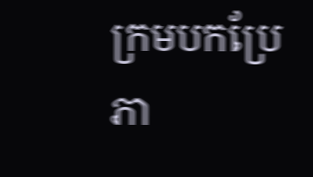ក្រមបកប្រែភា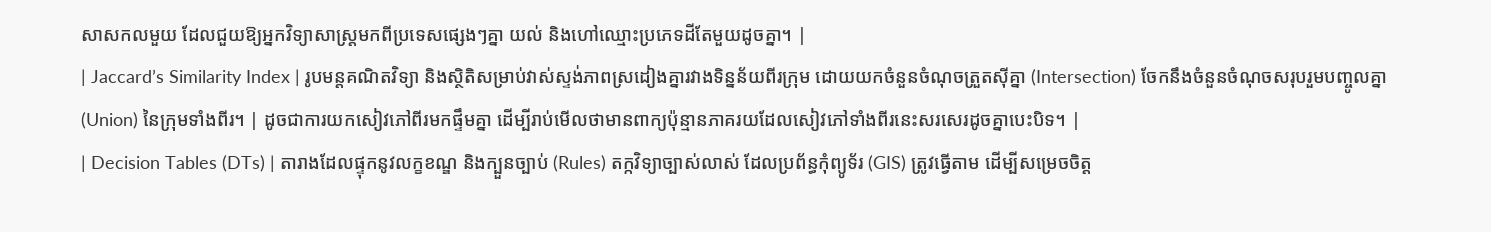សាសកលមួយ ដែលជួយឱ្យអ្នកវិទ្យាសាស្ត្រមកពីប្រទេសផ្សេងៗគ្នា យល់ និងហៅឈ្មោះប្រភេទដីតែមួយដូចគ្នា។ |
| Jaccard’s Similarity Index | រូបមន្តគណិតវិទ្យា និងស្ថិតិសម្រាប់វាស់ស្ទង់ភាពស្រដៀងគ្នារវាងទិន្នន័យពីរក្រុម ដោយយកចំនួនចំណុចត្រួតស៊ីគ្នា (Intersection) ចែកនឹងចំនួនចំណុចសរុបរួមបញ្ចូលគ្នា (Union) នៃក្រុមទាំងពីរ។ | ដូចជាការយកសៀវភៅពីរមកផ្ទឹមគ្នា ដើម្បីរាប់មើលថាមានពាក្យប៉ុន្មានភាគរយដែលសៀវភៅទាំងពីរនេះសរសេរដូចគ្នាបេះបិទ។ |
| Decision Tables (DTs) | តារាងដែលផ្ទុកនូវលក្ខខណ្ឌ និងក្បួនច្បាប់ (Rules) តក្កវិទ្យាច្បាស់លាស់ ដែលប្រព័ន្ធកុំព្យូទ័រ (GIS) ត្រូវធ្វើតាម ដើម្បីសម្រេចចិត្ត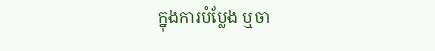ក្នុងការបំប្លែង ឬចា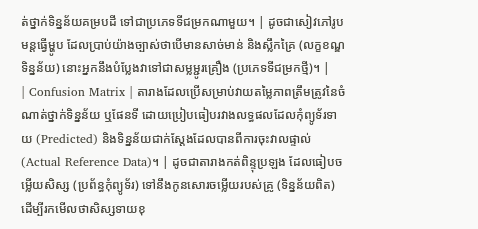ត់ថ្នាក់ទិន្នន័យគម្របដី ទៅជាប្រភេទទីជម្រកណាមួយ។ | ដូចជាសៀវភៅរូបមន្តធ្វើម្ហូប ដែលប្រាប់យ៉ាងច្បាស់ថាបើមានសាច់មាន់ និងស្លឹកគ្រៃ (លក្ខខណ្ឌទិន្នន័យ) នោះអ្នកនឹងបំប្លែងវាទៅជាសម្លម្ជូរគ្រឿង (ប្រភេទទីជម្រកថ្មី)។ |
| Confusion Matrix | តារាងដែលប្រើសម្រាប់វាយតម្លៃភាពត្រឹមត្រូវនៃចំណាត់ថ្នាក់ទិន្នន័យ ឬផែនទី ដោយប្រៀបធៀបរវាងលទ្ធផលដែលកុំព្យូទ័រទាយ (Predicted) និងទិន្នន័យជាក់ស្តែងដែលបានពីការចុះវាលផ្ទាល់ (Actual Reference Data)។ | ដូចជាតារាងកត់ពិន្ទុប្រឡង ដែលធៀបចម្លើយសិស្ស (ប្រព័ន្ធកុំព្យូទ័រ) ទៅនឹងកូនសោរចម្លើយរបស់គ្រូ (ទិន្នន័យពិត) ដើម្បីរកមើលថាសិស្សទាយខុ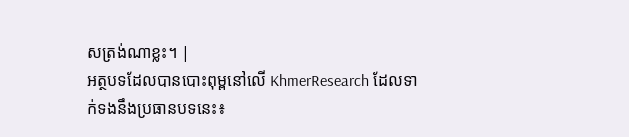សត្រង់ណាខ្លះ។ |
អត្ថបទដែលបានបោះពុម្ពនៅលើ KhmerResearch ដែលទាក់ទងនឹងប្រធានបទនេះ៖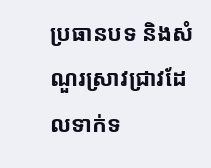ប្រធានបទ និងសំណួរស្រាវជ្រាវដែលទាក់ទ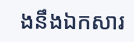ងនឹងឯកសារ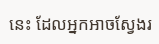នេះ ដែលអ្នកអាចស្វែងរ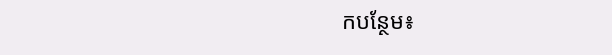កបន្ថែម៖